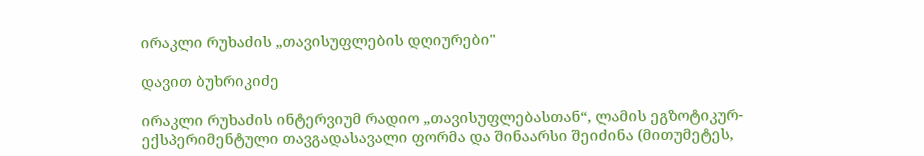ირაკლი რუხაძის „თავისუფლების დღიურები"

დავით ბუხრიკიძე

ირაკლი რუხაძის ინტერვიუმ რადიო „თავისუფლებასთან“, ლამის ეგზოტიკურ-ექსპერიმენტული თავგადასავალი ფორმა და შინაარსი შეიძინა (მითუმეტეს,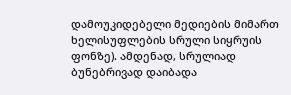დამოუკიდებელი მედიების მიმართ ხელისუფლების სრული სიყრუის ფონზე). ამდენად, სრულიად ბუნებრივად დაიბადა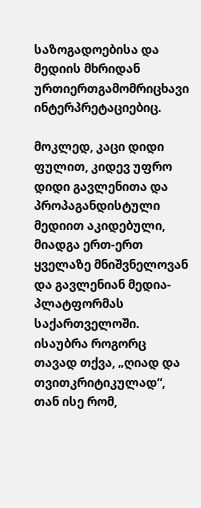საზოგადოებისა და მედიის მხრიდან ურთიერთგამომრიცხავი ინტერპრეტაციებიც.

მოკლედ, კაცი დიდი ფულით, კიდევ უფრო დიდი გავლენითა და პროპაგანდისტული მედიით აკიდებული, მიადგა ერთ-ერთ ყველაზე მნიშვნელოვან და გავლენიან მედია-პლატფორმას საქართველოში. ისაუბრა როგორც თავად თქვა, „ღიად და თვითკრიტიკულად“, თან ისე რომ,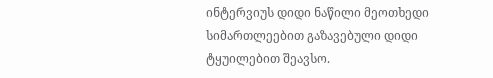ინტერვიუს დიდი ნაწილი მეოთხედი სიმართლეებით გაზავებული დიდი ტყუილებით შეავსო.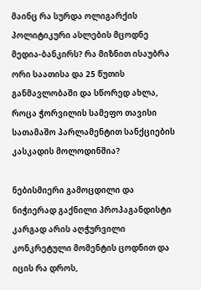მაინც რა სურდა ოლიგარქის პოლიტიკური ასლების მცოდნე მედია-ბანკირს? რა მიზნით ისაუბრა ორი საათისა და 25 წუთის განმავლობაში და სწორედ ახლა, როცა ჭორვილის სამეფო თავისი სათამაშო პარლამენტით სანქციების კასკადის მოლოდინშია?

ნებისმიერი გამოცდილი და ნიჭიერად გაქნილი პროპაგანდისტი კარგად არის აღჭურვილი კონკრეტული მომენტის ცოდნით და იცის რა დროს,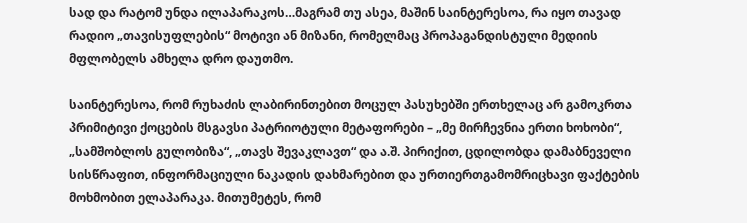სად და რატომ უნდა ილაპარაკოს…მაგრამ თუ ასეა, მაშინ საინტერესოა, რა იყო თავად რადიო „თავისუფლების“ მოტივი ან მიზანი, რომელმაც პროპაგანდისტული მედიის მფლობელს ამხელა დრო დაუთმო.

საინტერესოა, რომ რუხაძის ლაბირინთებით მოცულ პასუხებში ერთხელაც არ გამოკრთა პრიმიტივი ქოცების მსგავსი პატრიოტული მეტაფორები – „მე მირჩევნია ერთი ხოხობი“, „სამშობლოს გულობიზა“, „თავს შევაკლავთ“ და ა.შ. პირიქით, ცდილობდა დამაბნეველი სისწრაფით, ინფორმაციული ნაკადის დახმარებით და ურთიერთგამომრიცხავი ფაქტების მოხმობით ელაპარაკა. მითუმეტეს, რომ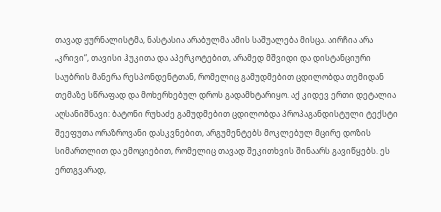თავად ჟურნალისტმა, ნასტასია არაბულმა ამის საშუალება მისცა. აირჩია არა „კრივი“, თავისი ჰუკითა და აპერკოტებით, არამედ მშვიდი და დისტანციური საუბრის მანერა რესპონდენტთან, რომელიც გამუდმებით ცდილობდა თემიდან თემაზე სწრაფად და მოხერხებულ დროს გადამხტარიყო. აქ კიდევ ერთი დეტალია აღსანიშნავი: ბატონი რუხაძე გამუდმებით ცდილობდა პროპაგანდისტული ტექსტი შეეფუთა ორაზროვანი დასკვნებით, არგუმენტებს მოკლებულ მცირე დოზის სიმართლით და ემოციებით, რომელიც თავად შეკითხვის შინაარს გავიწყებს. ეს ერთგვარად,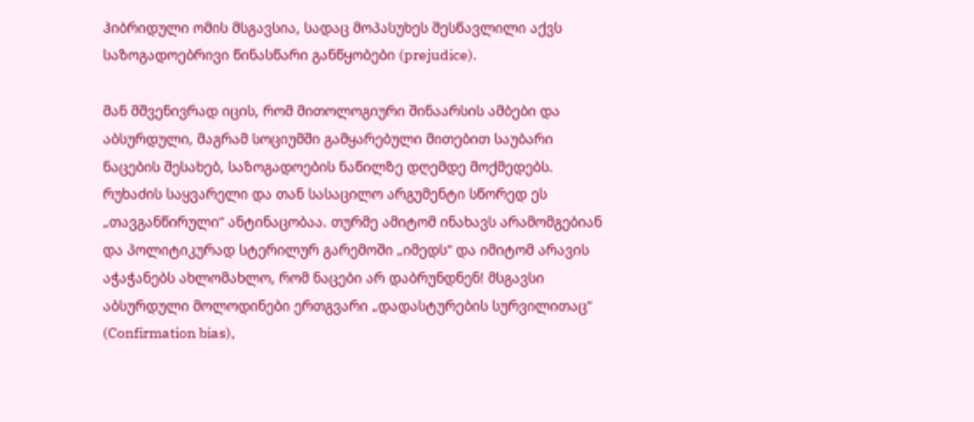ჰიბრიდული ომის მსგავსია, სადაც მოპასუხეს შესწავლილი აქვს საზოგადოებრივი წინასწარი განწყობები (prejudice).

მან მშვენივრად იცის, რომ მითოლოგიური შინაარსის ამბები და აბსურდული, მაგრამ სოციუმში გამყარებული მითებით საუბარი ნაცების შესახებ, საზოგადოების ნაწილზე დღემდე მოქმედებს. რუხაძის საყვარელი და თან სასაცილო არგუმენტი სწორედ ეს „თავგანწირული“ ანტინაცობაა. თურმე ამიტომ ინახავს არამომგებიან და პოლიტიკურად სტერილურ გარემოში „იმედს“ და იმიტომ არავის აჭაჭანებს ახლომახლო, რომ ნაცები არ დაბრუნდნენ! მსგავსი აბსურდული მოლოდინები ერთგვარი „დადასტურების სურვილითაც“ (Confirmation bias),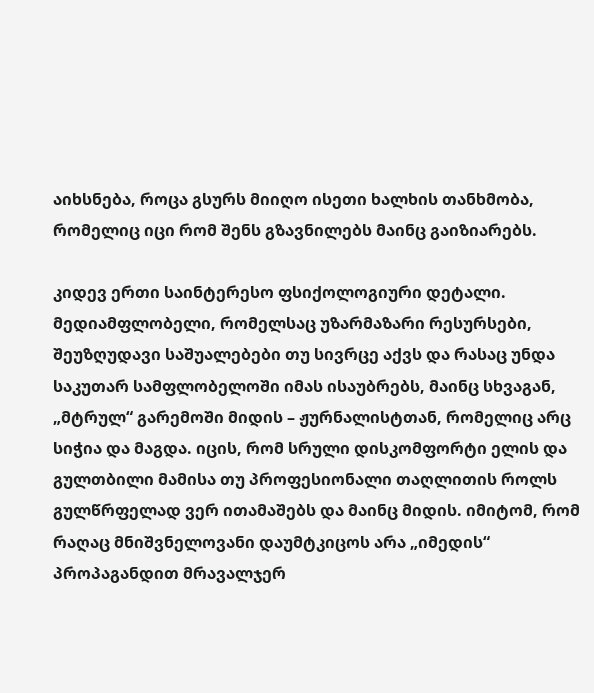აიხსნება, როცა გსურს მიიღო ისეთი ხალხის თანხმობა, რომელიც იცი რომ შენს გზავნილებს მაინც გაიზიარებს.

კიდევ ერთი საინტერესო ფსიქოლოგიური დეტალი. მედიამფლობელი, რომელსაც უზარმაზარი რესურსები, შეუზღუდავი საშუალებები თუ სივრცე აქვს და რასაც უნდა საკუთარ სამფლობელოში იმას ისაუბრებს, მაინც სხვაგან, „მტრულ“ გარემოში მიდის – ჟურნალისტთან, რომელიც არც სიჭია და მაგდა. იცის, რომ სრული დისკომფორტი ელის და გულთბილი მამისა თუ პროფესიონალი თაღლითის როლს გულწრფელად ვერ ითამაშებს და მაინც მიდის. იმიტომ, რომ რაღაც მნიშვნელოვანი დაუმტკიცოს არა „იმედის“ პროპაგანდით მრავალჯერ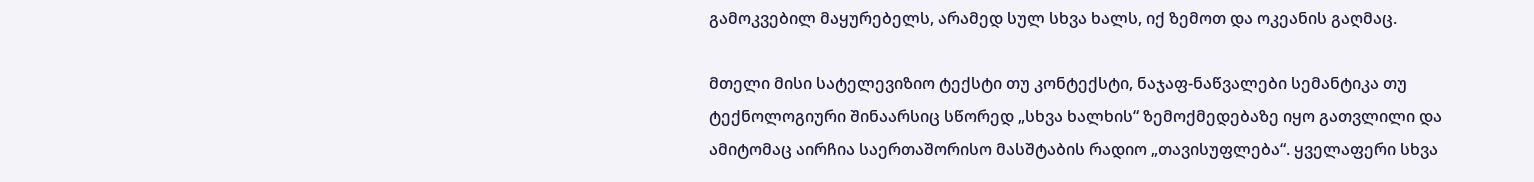გამოკვებილ მაყურებელს, არამედ სულ სხვა ხალს, იქ ზემოთ და ოკეანის გაღმაც.

მთელი მისი სატელევიზიო ტექსტი თუ კონტექსტი, ნაჯაფ-ნაწვალები სემანტიკა თუ ტექნოლოგიური შინაარსიც სწორედ „სხვა ხალხის“ ზემოქმედებაზე იყო გათვლილი და ამიტომაც აირჩია საერთაშორისო მასშტაბის რადიო „თავისუფლება“. ყველაფერი სხვა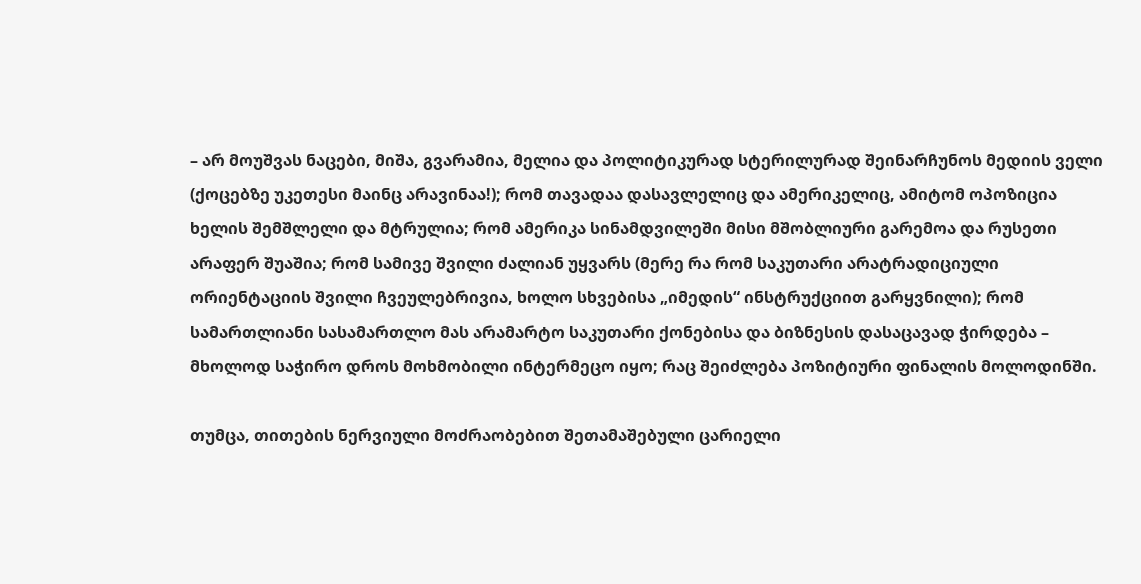– არ მოუშვას ნაცები, მიშა, გვარამია, მელია და პოლიტიკურად სტერილურად შეინარჩუნოს მედიის ველი (ქოცებზე უკეთესი მაინც არავინაა!); რომ თავადაა დასავლელიც და ამერიკელიც, ამიტომ ოპოზიცია ხელის შემშლელი და მტრულია; რომ ამერიკა სინამდვილეში მისი მშობლიური გარემოა და რუსეთი არაფერ შუაშია; რომ სამივე შვილი ძალიან უყვარს (მერე რა რომ საკუთარი არატრადიციული ორიენტაციის შვილი ჩვეულებრივია, ხოლო სხვებისა „იმედის“ ინსტრუქციით გარყვნილი); რომ სამართლიანი სასამართლო მას არამარტო საკუთარი ქონებისა და ბიზნესის დასაცავად ჭირდება – მხოლოდ საჭირო დროს მოხმობილი ინტერმეცო იყო; რაც შეიძლება პოზიტიური ფინალის მოლოდინში.

თუმცა, თითების ნერვიული მოძრაობებით შეთამაშებული ცარიელი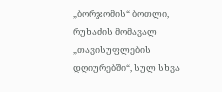„ბორჯომის“ ბოთლი, რუხაძის მომავალ „თავისუფლების დღიურებში“, სულ სხვა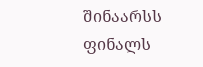შინაარსს ფინალს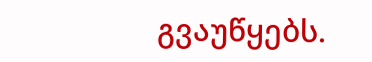გვაუწყებს.